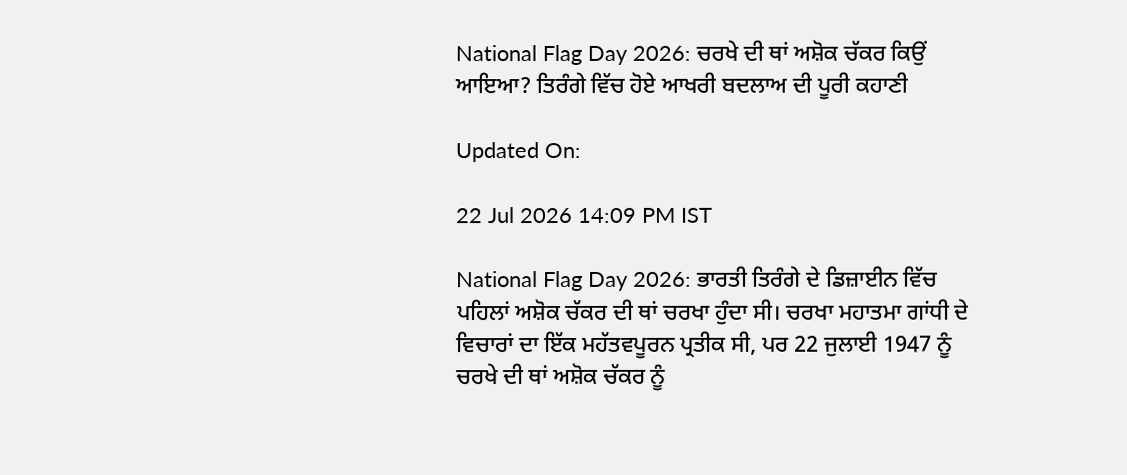National Flag Day 2026: ਚਰਖੇ ਦੀ ਥਾਂ ਅਸ਼ੋਕ ਚੱਕਰ ਕਿਉਂ ਆਇਆ? ਤਿਰੰਗੇ ਵਿੱਚ ਹੋਏ ਆਖਰੀ ਬਦਲਾਅ ਦੀ ਪੂਰੀ ਕਹਾਣੀ

Updated On:

22 Jul 2026 14:09 PM IST

National Flag Day 2026: ਭਾਰਤੀ ਤਿਰੰਗੇ ਦੇ ਡਿਜ਼ਾਈਨ ਵਿੱਚ ਪਹਿਲਾਂ ਅਸ਼ੋਕ ਚੱਕਰ ਦੀ ਥਾਂ ਚਰਖਾ ਹੁੰਦਾ ਸੀ। ਚਰਖਾ ਮਹਾਤਮਾ ਗਾਂਧੀ ਦੇ ਵਿਚਾਰਾਂ ਦਾ ਇੱਕ ਮਹੱਤਵਪੂਰਨ ਪ੍ਰਤੀਕ ਸੀ, ਪਰ 22 ਜੁਲਾਈ 1947 ਨੂੰ ਚਰਖੇ ਦੀ ਥਾਂ ਅਸ਼ੋਕ ਚੱਕਰ ਨੂੰ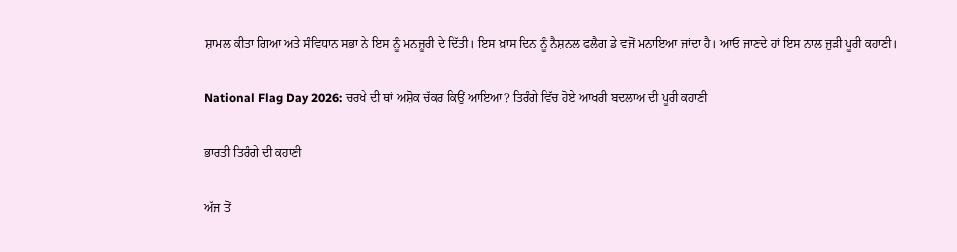ਸ਼ਾਮਲ ਕੀਤਾ ਗਿਆ ਅਤੇ ਸੰਵਿਧਾਨ ਸਭਾ ਨੇ ਇਸ ਨੂੰ ਮਨਜ਼ੂਰੀ ਦੇ ਦਿੱਤੀ। ਇਸ ਖ਼ਾਸ ਦਿਨ ਨੂੰ ਨੈਸ਼ਨਲ ਫਲੈਗ ਡੇ ਵਜੋਂ ਮਨਾਇਆ ਜਾਂਦਾ ਹੈ। ਆਓ ਜਾਣਦੇ ਹਾਂ ਇਸ ਨਾਲ ਜੁੜੀ ਪੂਰੀ ਕਹਾਣੀ।

National Flag Day 2026: ਚਰਖੇ ਦੀ ਥਾਂ ਅਸ਼ੋਕ ਚੱਕਰ ਕਿਉਂ ਆਇਆ? ਤਿਰੰਗੇ ਵਿੱਚ ਹੋਏ ਆਖਰੀ ਬਦਲਾਅ ਦੀ ਪੂਰੀ ਕਹਾਣੀ

ਭਾਰਤੀ ਤਿਰੰਗੇ ਦੀ ਕਹਾਣੀ

ਅੱਜ ਤੋਂ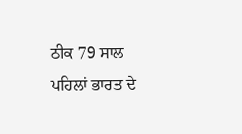ਠੀਕ 79 ਸਾਲ ਪਹਿਲਾਂ ਭਾਰਤ ਦੇ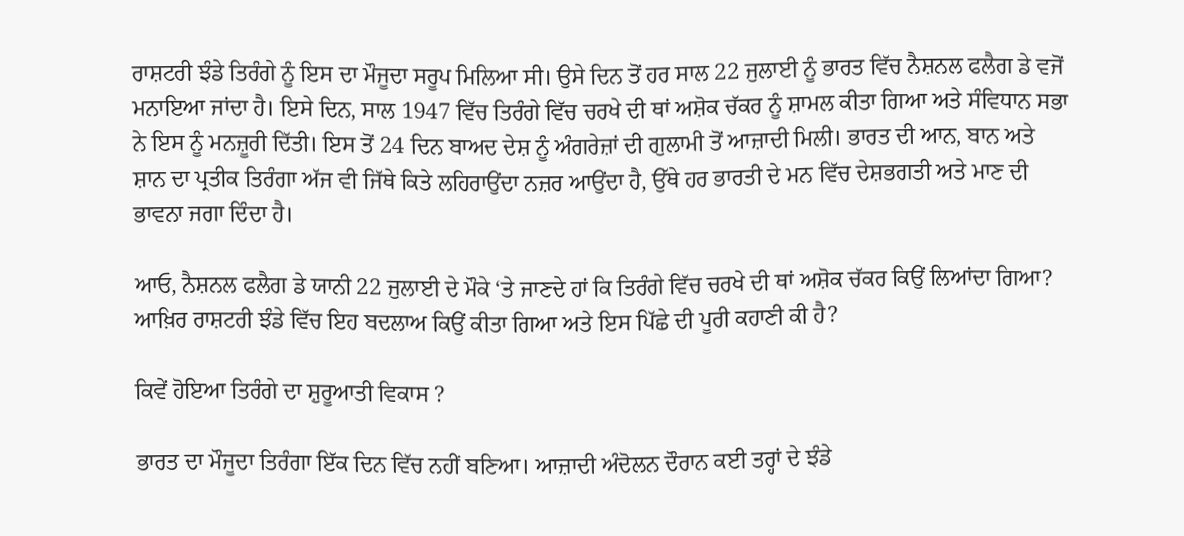ਰਾਸ਼ਟਰੀ ਝੰਡੇ ਤਿਰੰਗੇ ਨੂੰ ਇਸ ਦਾ ਮੌਜੂਦਾ ਸਰੂਪ ਮਿਲਿਆ ਸੀ। ਉਸੇ ਦਿਨ ਤੋਂ ਹਰ ਸਾਲ 22 ਜੁਲਾਈ ਨੂੰ ਭਾਰਤ ਵਿੱਚ ਨੈਸ਼ਨਲ ਫਲੈਗ ਡੇ ਵਜੋਂ ਮਨਾਇਆ ਜਾਂਦਾ ਹੈ। ਇਸੇ ਦਿਨ, ਸਾਲ 1947 ਵਿੱਚ ਤਿਰੰਗੇ ਵਿੱਚ ਚਰਖੇ ਦੀ ਥਾਂ ਅਸ਼ੋਕ ਚੱਕਰ ਨੂੰ ਸ਼ਾਮਲ ਕੀਤਾ ਗਿਆ ਅਤੇ ਸੰਵਿਧਾਨ ਸਭਾ ਨੇ ਇਸ ਨੂੰ ਮਨਜ਼ੂਰੀ ਦਿੱਤੀ। ਇਸ ਤੋਂ 24 ਦਿਨ ਬਾਅਦ ਦੇਸ਼ ਨੂੰ ਅੰਗਰੇਜ਼ਾਂ ਦੀ ਗੁਲਾਮੀ ਤੋਂ ਆਜ਼ਾਦੀ ਮਿਲੀ। ਭਾਰਤ ਦੀ ਆਨ, ਬਾਨ ਅਤੇ ਸ਼ਾਨ ਦਾ ਪ੍ਰਤੀਕ ਤਿਰੰਗਾ ਅੱਜ ਵੀ ਜਿੱਥੇ ਕਿਤੇ ਲਹਿਰਾਉਂਦਾ ਨਜ਼ਰ ਆਉਂਦਾ ਹੈ, ਉੱਥੇ ਹਰ ਭਾਰਤੀ ਦੇ ਮਨ ਵਿੱਚ ਦੇਸ਼ਭਗਤੀ ਅਤੇ ਮਾਣ ਦੀ ਭਾਵਨਾ ਜਗਾ ਦਿੰਦਾ ਹੈ।

ਆਓ, ਨੈਸ਼ਨਲ ਫਲੈਗ ਡੇ ਯਾਨੀ 22 ਜੁਲਾਈ ਦੇ ਮੌਕੇ ‘ਤੇ ਜਾਣਦੇ ਹਾਂ ਕਿ ਤਿਰੰਗੇ ਵਿੱਚ ਚਰਖੇ ਦੀ ਥਾਂ ਅਸ਼ੋਕ ਚੱਕਰ ਕਿਉਂ ਲਿਆਂਦਾ ਗਿਆ? ਆਖ਼ਿਰ ਰਾਸ਼ਟਰੀ ਝੰਡੇ ਵਿੱਚ ਇਹ ਬਦਲਾਅ ਕਿਉਂ ਕੀਤਾ ਗਿਆ ਅਤੇ ਇਸ ਪਿੱਛੇ ਦੀ ਪੂਰੀ ਕਹਾਣੀ ਕੀ ਹੈ?

ਕਿਵੇਂ ਹੋਇਆ ਤਿਰੰਗੇ ਦਾ ਸ਼ੁਰੂਆਤੀ ਵਿਕਾਸ ?

ਭਾਰਤ ਦਾ ਮੌਜੂਦਾ ਤਿਰੰਗਾ ਇੱਕ ਦਿਨ ਵਿੱਚ ਨਹੀਂ ਬਣਿਆ। ਆਜ਼ਾਦੀ ਅੰਦੋਲਨ ਦੌਰਾਨ ਕਈ ਤਰ੍ਹਾਂ ਦੇ ਝੰਡੇ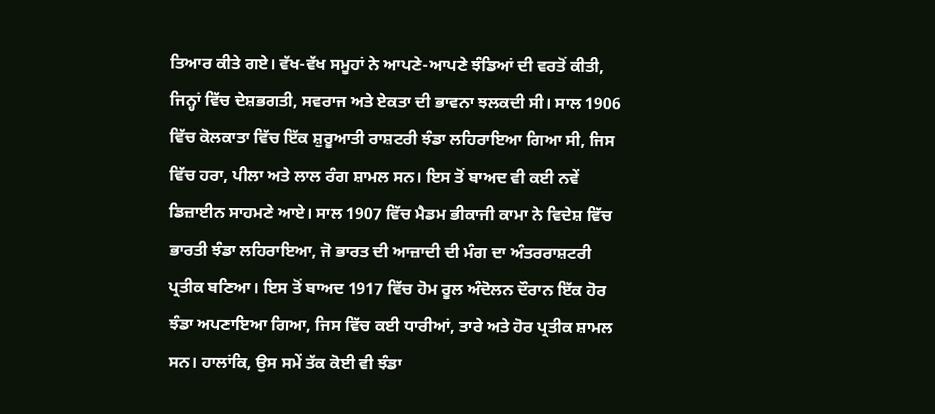ਤਿਆਰ ਕੀਤੇ ਗਏ। ਵੱਖ-ਵੱਖ ਸਮੂਹਾਂ ਨੇ ਆਪਣੇ-ਆਪਣੇ ਝੰਡਿਆਂ ਦੀ ਵਰਤੋਂ ਕੀਤੀ, ਜਿਨ੍ਹਾਂ ਵਿੱਚ ਦੇਸ਼ਭਗਤੀ, ਸਵਰਾਜ ਅਤੇ ਏਕਤਾ ਦੀ ਭਾਵਨਾ ਝਲਕਦੀ ਸੀ। ਸਾਲ 1906 ਵਿੱਚ ਕੋਲਕਾਤਾ ਵਿੱਚ ਇੱਕ ਸ਼ੁਰੂਆਤੀ ਰਾਸ਼ਟਰੀ ਝੰਡਾ ਲਹਿਰਾਇਆ ਗਿਆ ਸੀ, ਜਿਸ ਵਿੱਚ ਹਰਾ, ਪੀਲਾ ਅਤੇ ਲਾਲ ਰੰਗ ਸ਼ਾਮਲ ਸਨ। ਇਸ ਤੋਂ ਬਾਅਦ ਵੀ ਕਈ ਨਵੇਂ ਡਿਜ਼ਾਈਨ ਸਾਹਮਣੇ ਆਏ। ਸਾਲ 1907 ਵਿੱਚ ਮੈਡਮ ਭੀਕਾਜੀ ਕਾਮਾ ਨੇ ਵਿਦੇਸ਼ ਵਿੱਚ ਭਾਰਤੀ ਝੰਡਾ ਲਹਿਰਾਇਆ, ਜੋ ਭਾਰਤ ਦੀ ਆਜ਼ਾਦੀ ਦੀ ਮੰਗ ਦਾ ਅੰਤਰਰਾਸ਼ਟਰੀ ਪ੍ਰਤੀਕ ਬਣਿਆ। ਇਸ ਤੋਂ ਬਾਅਦ 1917 ਵਿੱਚ ਹੋਮ ਰੂਲ ਅੰਦੋਲਨ ਦੌਰਾਨ ਇੱਕ ਹੋਰ ਝੰਡਾ ਅਪਣਾਇਆ ਗਿਆ, ਜਿਸ ਵਿੱਚ ਕਈ ਧਾਰੀਆਂ, ਤਾਰੇ ਅਤੇ ਹੋਰ ਪ੍ਰਤੀਕ ਸ਼ਾਮਲ ਸਨ। ਹਾਲਾਂਕਿ, ਉਸ ਸਮੇਂ ਤੱਕ ਕੋਈ ਵੀ ਝੰਡਾ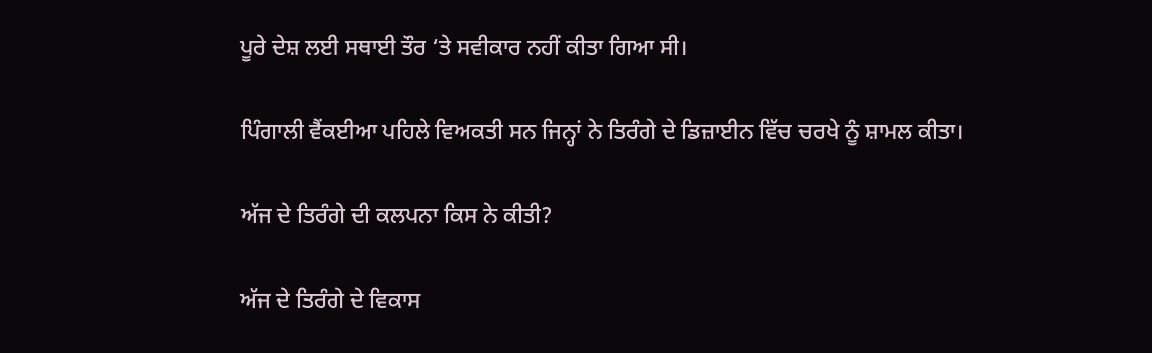ਪੂਰੇ ਦੇਸ਼ ਲਈ ਸਥਾਈ ਤੌਰ ‘ਤੇ ਸਵੀਕਾਰ ਨਹੀਂ ਕੀਤਾ ਗਿਆ ਸੀ।

ਪਿੰਗਾਲੀ ਵੈਂਕਈਆ ਪਹਿਲੇ ਵਿਅਕਤੀ ਸਨ ਜਿਨ੍ਹਾਂ ਨੇ ਤਿਰੰਗੇ ਦੇ ਡਿਜ਼ਾਈਨ ਵਿੱਚ ਚਰਖੇ ਨੂੰ ਸ਼ਾਮਲ ਕੀਤਾ।

ਅੱਜ ਦੇ ਤਿਰੰਗੇ ਦੀ ਕਲਪਨਾ ਕਿਸ ਨੇ ਕੀਤੀ?

ਅੱਜ ਦੇ ਤਿਰੰਗੇ ਦੇ ਵਿਕਾਸ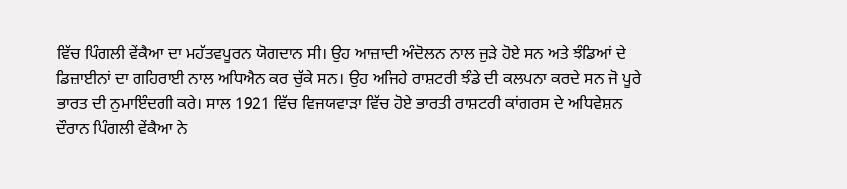ਵਿੱਚ ਪਿੰਗਲੀ ਵੇਂਕੈਆ ਦਾ ਮਹੱਤਵਪੂਰਨ ਯੋਗਦਾਨ ਸੀ। ਉਹ ਆਜ਼ਾਦੀ ਅੰਦੋਲਨ ਨਾਲ ਜੁੜੇ ਹੋਏ ਸਨ ਅਤੇ ਝੰਡਿਆਂ ਦੇ ਡਿਜ਼ਾਈਨਾਂ ਦਾ ਗਹਿਰਾਈ ਨਾਲ ਅਧਿਐਨ ਕਰ ਚੁੱਕੇ ਸਨ। ਉਹ ਅਜਿਹੇ ਰਾਸ਼ਟਰੀ ਝੰਡੇ ਦੀ ਕਲਪਨਾ ਕਰਦੇ ਸਨ ਜੋ ਪੂਰੇ ਭਾਰਤ ਦੀ ਨੁਮਾਇੰਦਗੀ ਕਰੇ। ਸਾਲ 1921 ਵਿੱਚ ਵਿਜਯਵਾੜਾ ਵਿੱਚ ਹੋਏ ਭਾਰਤੀ ਰਾਸ਼ਟਰੀ ਕਾਂਗਰਸ ਦੇ ਅਧਿਵੇਸ਼ਨ ਦੌਰਾਨ ਪਿੰਗਲੀ ਵੇਂਕੈਆ ਨੇ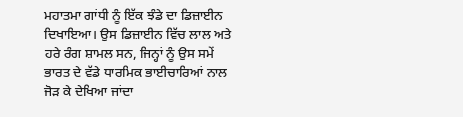ਮਹਾਤਮਾ ਗਾਂਧੀ ਨੂੰ ਇੱਕ ਝੰਡੇ ਦਾ ਡਿਜ਼ਾਈਨ ਦਿਖਾਇਆ। ਉਸ ਡਿਜ਼ਾਈਨ ਵਿੱਚ ਲਾਲ ਅਤੇ ਹਰੇ ਰੰਗ ਸ਼ਾਮਲ ਸਨ, ਜਿਨ੍ਹਾਂ ਨੂੰ ਉਸ ਸਮੇਂ ਭਾਰਤ ਦੇ ਵੱਡੇ ਧਾਰਮਿਕ ਭਾਈਚਾਰਿਆਂ ਨਾਲ ਜੋੜ ਕੇ ਦੇਖਿਆ ਜਾਂਦਾ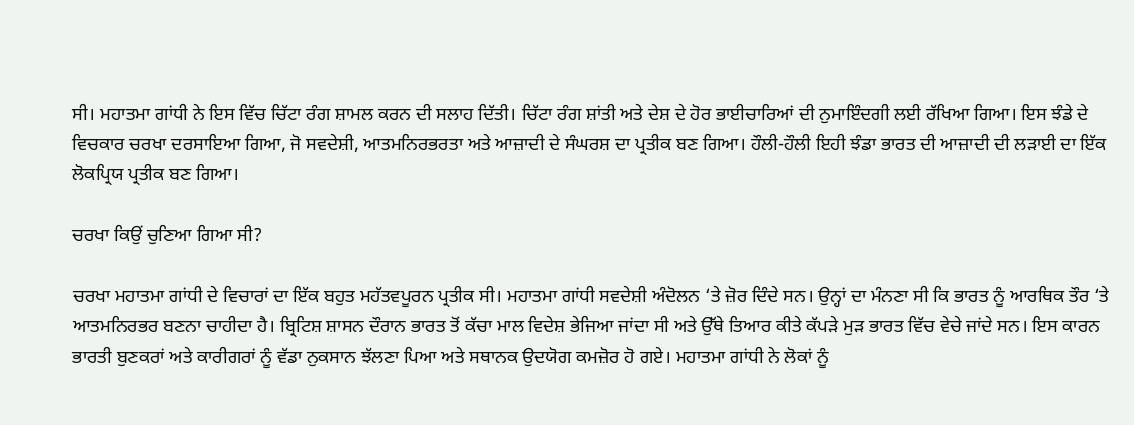ਸੀ। ਮਹਾਤਮਾ ਗਾਂਧੀ ਨੇ ਇਸ ਵਿੱਚ ਚਿੱਟਾ ਰੰਗ ਸ਼ਾਮਲ ਕਰਨ ਦੀ ਸਲਾਹ ਦਿੱਤੀ। ਚਿੱਟਾ ਰੰਗ ਸ਼ਾਂਤੀ ਅਤੇ ਦੇਸ਼ ਦੇ ਹੋਰ ਭਾਈਚਾਰਿਆਂ ਦੀ ਨੁਮਾਇੰਦਗੀ ਲਈ ਰੱਖਿਆ ਗਿਆ। ਇਸ ਝੰਡੇ ਦੇ ਵਿਚਕਾਰ ਚਰਖਾ ਦਰਸਾਇਆ ਗਿਆ, ਜੋ ਸਵਦੇਸ਼ੀ, ਆਤਮਨਿਰਭਰਤਾ ਅਤੇ ਆਜ਼ਾਦੀ ਦੇ ਸੰਘਰਸ਼ ਦਾ ਪ੍ਰਤੀਕ ਬਣ ਗਿਆ। ਹੌਲੀ-ਹੌਲੀ ਇਹੀ ਝੰਡਾ ਭਾਰਤ ਦੀ ਆਜ਼ਾਦੀ ਦੀ ਲੜਾਈ ਦਾ ਇੱਕ ਲੋਕਪ੍ਰਿਯ ਪ੍ਰਤੀਕ ਬਣ ਗਿਆ।

ਚਰਖਾ ਕਿਉਂ ਚੁਣਿਆ ਗਿਆ ਸੀ?

ਚਰਖਾ ਮਹਾਤਮਾ ਗਾਂਧੀ ਦੇ ਵਿਚਾਰਾਂ ਦਾ ਇੱਕ ਬਹੁਤ ਮਹੱਤਵਪੂਰਨ ਪ੍ਰਤੀਕ ਸੀ। ਮਹਾਤਮਾ ਗਾਂਧੀ ਸਵਦੇਸ਼ੀ ਅੰਦੋਲਨ ‘ਤੇ ਜ਼ੋਰ ਦਿੰਦੇ ਸਨ। ਉਨ੍ਹਾਂ ਦਾ ਮੰਨਣਾ ਸੀ ਕਿ ਭਾਰਤ ਨੂੰ ਆਰਥਿਕ ਤੌਰ ‘ਤੇ ਆਤਮਨਿਰਭਰ ਬਣਨਾ ਚਾਹੀਦਾ ਹੈ। ਬ੍ਰਿਟਿਸ਼ ਸ਼ਾਸਨ ਦੌਰਾਨ ਭਾਰਤ ਤੋਂ ਕੱਚਾ ਮਾਲ ਵਿਦੇਸ਼ ਭੇਜਿਆ ਜਾਂਦਾ ਸੀ ਅਤੇ ਉੱਥੇ ਤਿਆਰ ਕੀਤੇ ਕੱਪੜੇ ਮੁੜ ਭਾਰਤ ਵਿੱਚ ਵੇਚੇ ਜਾਂਦੇ ਸਨ। ਇਸ ਕਾਰਨ ਭਾਰਤੀ ਬੁਣਕਰਾਂ ਅਤੇ ਕਾਰੀਗਰਾਂ ਨੂੰ ਵੱਡਾ ਨੁਕਸਾਨ ਝੱਲਣਾ ਪਿਆ ਅਤੇ ਸਥਾਨਕ ਉਦਯੋਗ ਕਮਜ਼ੋਰ ਹੋ ਗਏ। ਮਹਾਤਮਾ ਗਾਂਧੀ ਨੇ ਲੋਕਾਂ ਨੂੰ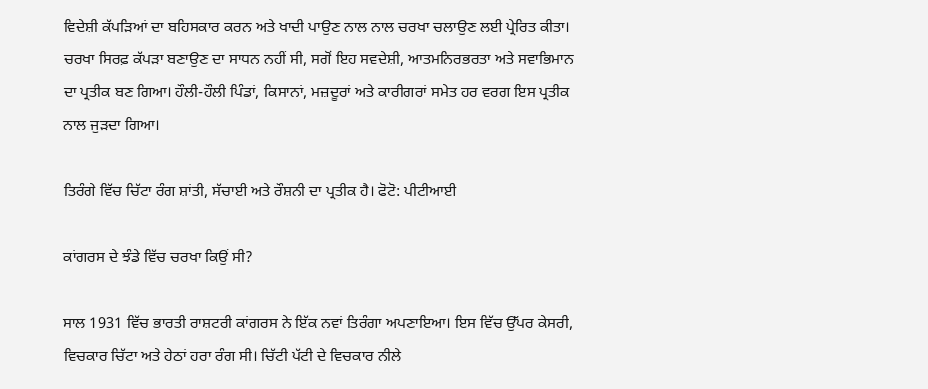ਵਿਦੇਸ਼ੀ ਕੱਪੜਿਆਂ ਦਾ ਬਹਿਸਕਾਰ ਕਰਨ ਅਤੇ ਖਾਦੀ ਪਾਉਣ ਨਾਲ ਨਾਲ ਚਰਖਾ ਚਲਾਉਣ ਲਈ ਪ੍ਰੇਰਿਤ ਕੀਤਾ। ਚਰਖਾ ਸਿਰਫ਼ ਕੱਪੜਾ ਬਣਾਉਣ ਦਾ ਸਾਧਨ ਨਹੀਂ ਸੀ, ਸਗੋਂ ਇਹ ਸਵਦੇਸ਼ੀ, ਆਤਮਨਿਰਭਰਤਾ ਅਤੇ ਸਵਾਭਿਮਾਨ ਦਾ ਪ੍ਰਤੀਕ ਬਣ ਗਿਆ। ਹੌਲੀ-ਹੌਲੀ ਪਿੰਡਾਂ, ਕਿਸਾਨਾਂ, ਮਜ਼ਦੂਰਾਂ ਅਤੇ ਕਾਰੀਗਰਾਂ ਸਮੇਤ ਹਰ ਵਰਗ ਇਸ ਪ੍ਰਤੀਕ ਨਾਲ ਜੁੜਦਾ ਗਿਆ।

ਤਿਰੰਗੇ ਵਿੱਚ ਚਿੱਟਾ ਰੰਗ ਸ਼ਾਂਤੀ, ਸੱਚਾਈ ਅਤੇ ਰੌਸ਼ਨੀ ਦਾ ਪ੍ਰਤੀਕ ਹੈ। ਫੋਟੋ: ਪੀਟੀਆਈ

ਕਾਂਗਰਸ ਦੇ ਝੰਡੇ ਵਿੱਚ ਚਰਖਾ ਕਿਉਂ ਸੀ?

ਸਾਲ 1931 ਵਿੱਚ ਭਾਰਤੀ ਰਾਸ਼ਟਰੀ ਕਾਂਗਰਸ ਨੇ ਇੱਕ ਨਵਾਂ ਤਿਰੰਗਾ ਅਪਣਾਇਆ। ਇਸ ਵਿੱਚ ਉੱਪਰ ਕੇਸਰੀ, ਵਿਚਕਾਰ ਚਿੱਟਾ ਅਤੇ ਹੇਠਾਂ ਹਰਾ ਰੰਗ ਸੀ। ਚਿੱਟੀ ਪੱਟੀ ਦੇ ਵਿਚਕਾਰ ਨੀਲੇ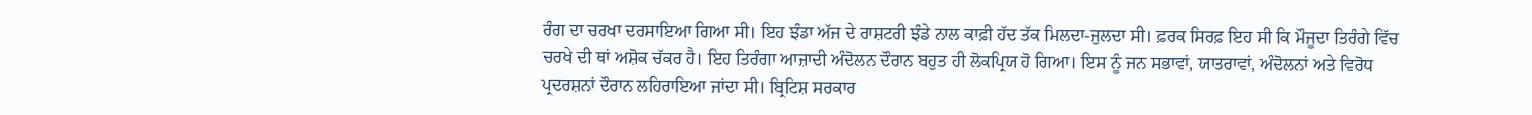ਰੰਗ ਦਾ ਚਰਖਾ ਦਰਸਾਇਆ ਗਿਆ ਸੀ। ਇਹ ਝੰਡਾ ਅੱਜ ਦੇ ਰਾਸ਼ਟਰੀ ਝੰਡੇ ਨਾਲ ਕਾਫ਼ੀ ਹੱਦ ਤੱਕ ਮਿਲਦਾ-ਜੁਲਦਾ ਸੀ। ਫ਼ਰਕ ਸਿਰਫ਼ ਇਹ ਸੀ ਕਿ ਮੌਜੂਦਾ ਤਿਰੰਗੇ ਵਿੱਚ ਚਰਖੇ ਦੀ ਥਾਂ ਅਸ਼ੋਕ ਚੱਕਰ ਹੈ। ਇਹ ਤਿਰੰਗਾ ਆਜ਼ਾਦੀ ਅੰਦੋਲਨ ਦੌਰਾਨ ਬਹੁਤ ਹੀ ਲੋਕਪ੍ਰਿਯ ਹੋ ਗਿਆ। ਇਸ ਨੂੰ ਜਨ ਸਭਾਵਾਂ, ਯਾਤਰਾਵਾਂ, ਅੰਦੋਲਨਾਂ ਅਤੇ ਵਿਰੋਧ ਪ੍ਰਦਰਸ਼ਨਾਂ ਦੌਰਾਨ ਲਹਿਰਾਇਆ ਜਾਂਦਾ ਸੀ। ਬ੍ਰਿਟਿਸ਼ ਸਰਕਾਰ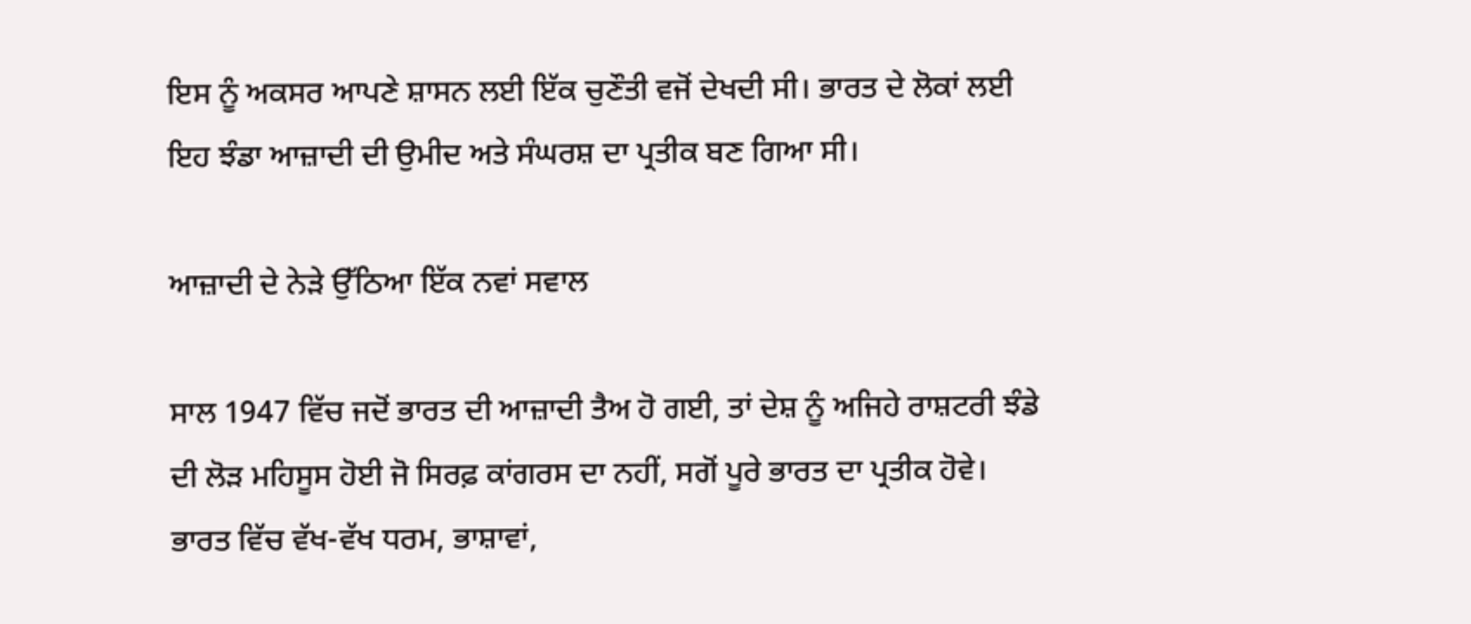ਇਸ ਨੂੰ ਅਕਸਰ ਆਪਣੇ ਸ਼ਾਸਨ ਲਈ ਇੱਕ ਚੁਣੌਤੀ ਵਜੋਂ ਦੇਖਦੀ ਸੀ। ਭਾਰਤ ਦੇ ਲੋਕਾਂ ਲਈ ਇਹ ਝੰਡਾ ਆਜ਼ਾਦੀ ਦੀ ਉਮੀਦ ਅਤੇ ਸੰਘਰਸ਼ ਦਾ ਪ੍ਰਤੀਕ ਬਣ ਗਿਆ ਸੀ।

ਆਜ਼ਾਦੀ ਦੇ ਨੇੜੇ ਉੱਠਿਆ ਇੱਕ ਨਵਾਂ ਸਵਾਲ

ਸਾਲ 1947 ਵਿੱਚ ਜਦੋਂ ਭਾਰਤ ਦੀ ਆਜ਼ਾਦੀ ਤੈਅ ਹੋ ਗਈ, ਤਾਂ ਦੇਸ਼ ਨੂੰ ਅਜਿਹੇ ਰਾਸ਼ਟਰੀ ਝੰਡੇ ਦੀ ਲੋੜ ਮਹਿਸੂਸ ਹੋਈ ਜੋ ਸਿਰਫ਼ ਕਾਂਗਰਸ ਦਾ ਨਹੀਂ, ਸਗੋਂ ਪੂਰੇ ਭਾਰਤ ਦਾ ਪ੍ਰਤੀਕ ਹੋਵੇ। ਭਾਰਤ ਵਿੱਚ ਵੱਖ-ਵੱਖ ਧਰਮ, ਭਾਸ਼ਾਵਾਂ,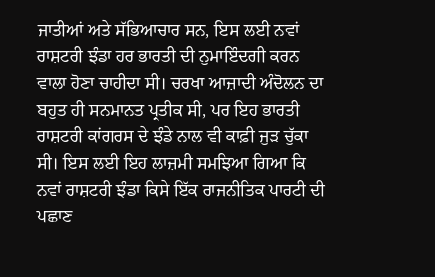ਜਾਤੀਆਂ ਅਤੇ ਸੱਭਿਆਚਾਰ ਸਨ, ਇਸ ਲਈ ਨਵਾਂ ਰਾਸ਼ਟਰੀ ਝੰਡਾ ਹਰ ਭਾਰਤੀ ਦੀ ਨੁਮਾਇੰਦਗੀ ਕਰਨ ਵਾਲਾ ਹੋਣਾ ਚਾਹੀਦਾ ਸੀ। ਚਰਖਾ ਆਜ਼ਾਦੀ ਅੰਦੋਲਨ ਦਾ ਬਹੁਤ ਹੀ ਸਨਮਾਨਤ ਪ੍ਰਤੀਕ ਸੀ, ਪਰ ਇਹ ਭਾਰਤੀ ਰਾਸ਼ਟਰੀ ਕਾਂਗਰਸ ਦੇ ਝੰਡੇ ਨਾਲ ਵੀ ਕਾਫ਼ੀ ਜੁੜ ਚੁੱਕਾ ਸੀ। ਇਸ ਲਈ ਇਹ ਲਾਜ਼ਮੀ ਸਮਝਿਆ ਗਿਆ ਕਿ ਨਵਾਂ ਰਾਸ਼ਟਰੀ ਝੰਡਾ ਕਿਸੇ ਇੱਕ ਰਾਜਨੀਤਿਕ ਪਾਰਟੀ ਦੀ ਪਛਾਣ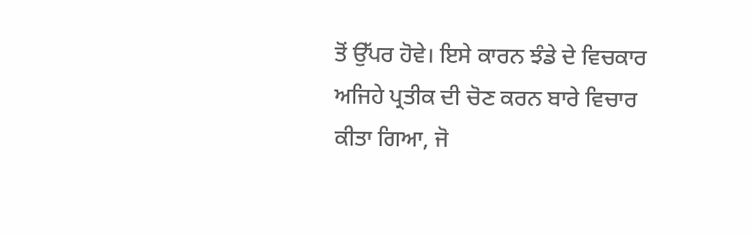ਤੋਂ ਉੱਪਰ ਹੋਵੇ। ਇਸੇ ਕਾਰਨ ਝੰਡੇ ਦੇ ਵਿਚਕਾਰ ਅਜਿਹੇ ਪ੍ਰਤੀਕ ਦੀ ਚੋਣ ਕਰਨ ਬਾਰੇ ਵਿਚਾਰ ਕੀਤਾ ਗਿਆ, ਜੋ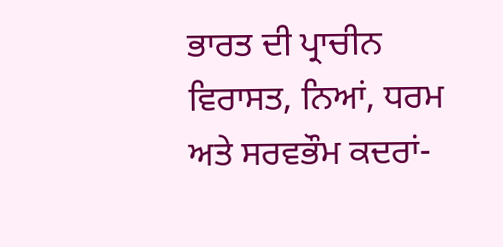ਭਾਰਤ ਦੀ ਪ੍ਰਾਚੀਨ ਵਿਰਾਸਤ, ਨਿਆਂ, ਧਰਮ ਅਤੇ ਸਰਵਭੌਮ ਕਦਰਾਂ-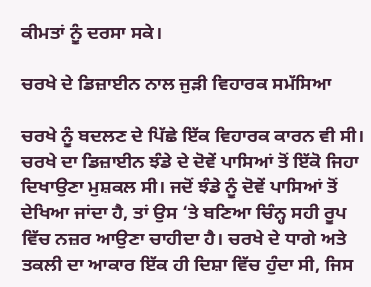ਕੀਮਤਾਂ ਨੂੰ ਦਰਸਾ ਸਕੇ।

ਚਰਖੇ ਦੇ ਡਿਜ਼ਾਈਨ ਨਾਲ ਜੁੜੀ ਵਿਹਾਰਕ ਸਮੱਸਿਆ

ਚਰਖੇ ਨੂੰ ਬਦਲਣ ਦੇ ਪਿੱਛੇ ਇੱਕ ਵਿਹਾਰਕ ਕਾਰਨ ਵੀ ਸੀ। ਚਰਖੇ ਦਾ ਡਿਜ਼ਾਈਨ ਝੰਡੇ ਦੇ ਦੋਵੇਂ ਪਾਸਿਆਂ ਤੋਂ ਇੱਕੋ ਜਿਹਾ ਦਿਖਾਉਣਾ ਮੁਸ਼ਕਲ ਸੀ। ਜਦੋਂ ਝੰਡੇ ਨੂੰ ਦੋਵੇਂ ਪਾਸਿਆਂ ਤੋਂ ਦੇਖਿਆ ਜਾਂਦਾ ਹੈ, ਤਾਂ ਉਸ ‘ਤੇ ਬਣਿਆ ਚਿੰਨ੍ਹ ਸਹੀ ਰੂਪ ਵਿੱਚ ਨਜ਼ਰ ਆਉਣਾ ਚਾਹੀਦਾ ਹੈ। ਚਰਖੇ ਦੇ ਧਾਗੇ ਅਤੇ ਤਕਲੀ ਦਾ ਆਕਾਰ ਇੱਕ ਹੀ ਦਿਸ਼ਾ ਵਿੱਚ ਹੁੰਦਾ ਸੀ, ਜਿਸ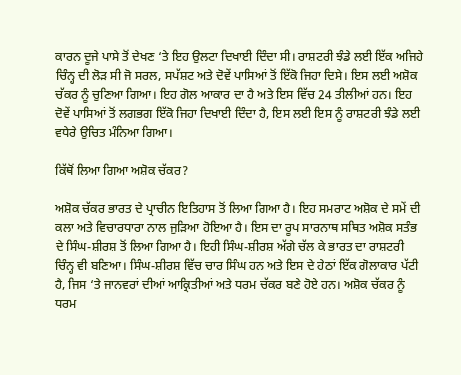ਕਾਰਨ ਦੂਜੇ ਪਾਸੇ ਤੋਂ ਦੇਖਣ ‘ਤੇ ਇਹ ਉਲਟਾ ਦਿਖਾਈ ਦਿੰਦਾ ਸੀ। ਰਾਸ਼ਟਰੀ ਝੰਡੇ ਲਈ ਇੱਕ ਅਜਿਹੇ ਚਿੰਨ੍ਹ ਦੀ ਲੋੜ ਸੀ ਜੋ ਸਰਲ, ਸਪੱਸ਼ਟ ਅਤੇ ਦੋਵੇਂ ਪਾਸਿਆਂ ਤੋਂ ਇੱਕੋ ਜਿਹਾ ਦਿਸੇ। ਇਸ ਲਈ ਅਸ਼ੋਕ ਚੱਕਰ ਨੂੰ ਚੁਣਿਆ ਗਿਆ। ਇਹ ਗੋਲ ਆਕਾਰ ਦਾ ਹੈ ਅਤੇ ਇਸ ਵਿੱਚ 24 ਤੀਲੀਆਂ ਹਨ। ਇਹ ਦੋਵੇਂ ਪਾਸਿਆਂ ਤੋਂ ਲਗਭਗ ਇੱਕੋ ਜਿਹਾ ਦਿਖਾਈ ਦਿੰਦਾ ਹੈ, ਇਸ ਲਈ ਇਸ ਨੂੰ ਰਾਸ਼ਟਰੀ ਝੰਡੇ ਲਈ ਵਧੇਰੇ ਉਚਿਤ ਮੰਨਿਆ ਗਿਆ।

ਕਿੱਥੋਂ ਲਿਆ ਗਿਆ ਅਸ਼ੋਕ ਚੱਕਰ?

ਅਸ਼ੋਕ ਚੱਕਰ ਭਾਰਤ ਦੇ ਪ੍ਰਾਚੀਨ ਇਤਿਹਾਸ ਤੋਂ ਲਿਆ ਗਿਆ ਹੈ। ਇਹ ਸਮਰਾਟ ਅਸ਼ੋਕ ਦੇ ਸਮੇਂ ਦੀ ਕਲਾ ਅਤੇ ਵਿਚਾਰਧਾਰਾ ਨਾਲ ਜੁੜਿਆ ਹੋਇਆ ਹੈ। ਇਸ ਦਾ ਰੂਪ ਸਾਰਨਾਥ ਸਥਿਤ ਅਸ਼ੋਕ ਸਤੰਭ ਦੇ ਸਿੰਘ-ਸ਼ੀਰਸ਼ ਤੋਂ ਲਿਆ ਗਿਆ ਹੈ। ਇਹੀ ਸਿੰਘ-ਸ਼ੀਰਸ਼ ਅੱਗੇ ਚੱਲ ਕੇ ਭਾਰਤ ਦਾ ਰਾਸ਼ਟਰੀ ਚਿੰਨ੍ਹ ਵੀ ਬਣਿਆ। ਸਿੰਘ-ਸ਼ੀਰਸ਼ ਵਿੱਚ ਚਾਰ ਸਿੰਘ ਹਨ ਅਤੇ ਇਸ ਦੇ ਹੇਠਾਂ ਇੱਕ ਗੋਲਾਕਾਰ ਪੱਟੀ ਹੈ, ਜਿਸ ‘ਤੇ ਜਾਨਵਰਾਂ ਦੀਆਂ ਆਕ੍ਰਿਤੀਆਂ ਅਤੇ ਧਰਮ ਚੱਕਰ ਬਣੇ ਹੋਏ ਹਨ। ਅਸ਼ੋਕ ਚੱਕਰ ਨੂੰ ਧਰਮ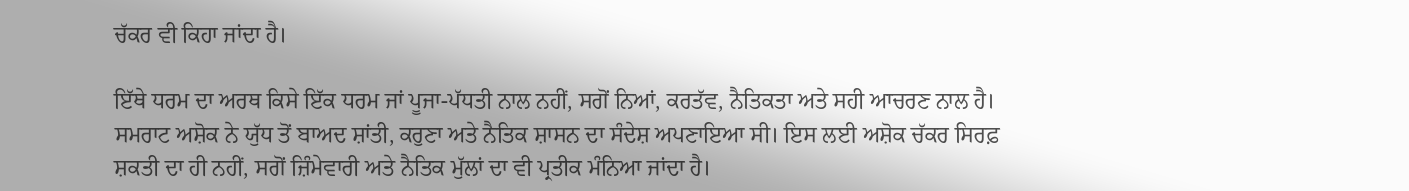ਚੱਕਰ ਵੀ ਕਿਹਾ ਜਾਂਦਾ ਹੈ।

ਇੱਥੇ ਧਰਮ ਦਾ ਅਰਥ ਕਿਸੇ ਇੱਕ ਧਰਮ ਜਾਂ ਪੂਜਾ-ਪੱਧਤੀ ਨਾਲ ਨਹੀਂ, ਸਗੋਂ ਨਿਆਂ, ਕਰਤੱਵ, ਨੈਤਿਕਤਾ ਅਤੇ ਸਹੀ ਆਚਰਣ ਨਾਲ ਹੈ। ਸਮਰਾਟ ਅਸ਼ੋਕ ਨੇ ਯੁੱਧ ਤੋਂ ਬਾਅਦ ਸ਼ਾਂਤੀ, ਕਰੁਣਾ ਅਤੇ ਨੈਤਿਕ ਸ਼ਾਸਨ ਦਾ ਸੰਦੇਸ਼ ਅਪਣਾਇਆ ਸੀ। ਇਸ ਲਈ ਅਸ਼ੋਕ ਚੱਕਰ ਸਿਰਫ਼ ਸ਼ਕਤੀ ਦਾ ਹੀ ਨਹੀਂ, ਸਗੋਂ ਜ਼ਿੰਮੇਵਾਰੀ ਅਤੇ ਨੈਤਿਕ ਮੁੱਲਾਂ ਦਾ ਵੀ ਪ੍ਰਤੀਕ ਮੰਨਿਆ ਜਾਂਦਾ ਹੈ।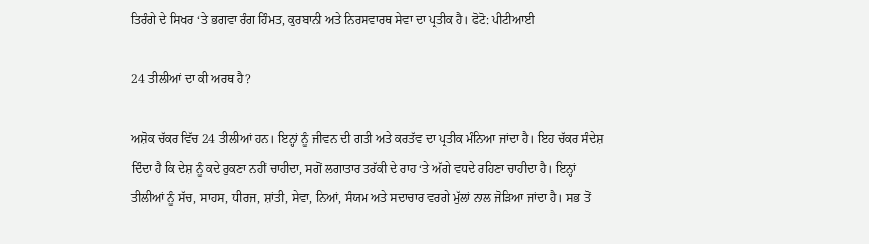ਤਿਰੰਗੇ ਦੇ ਸਿਖਰ ‘ਤੇ ਭਗਵਾ ਰੰਗ ਹਿੰਮਤ, ਕੁਰਬਾਨੀ ਅਤੇ ਨਿਰਸਵਾਰਥ ਸੇਵਾ ਦਾ ਪ੍ਰਤੀਕ ਹੈ। ਫੋਟੋ: ਪੀਟੀਆਈ

24 ਤੀਲੀਆਂ ਦਾ ਕੀ ਅਰਥ ਹੈ?

ਅਸ਼ੋਕ ਚੱਕਰ ਵਿੱਚ 24 ਤੀਲੀਆਂ ਹਨ। ਇਨ੍ਹਾਂ ਨੂੰ ਜੀਵਨ ਦੀ ਗਤੀ ਅਤੇ ਕਰਤੱਵ ਦਾ ਪ੍ਰਤੀਕ ਮੰਨਿਆ ਜਾਂਦਾ ਹੈ। ਇਹ ਚੱਕਰ ਸੰਦੇਸ਼ ਦਿੰਦਾ ਹੈ ਕਿ ਦੇਸ਼ ਨੂੰ ਕਦੇ ਰੁਕਣਾ ਨਹੀਂ ਚਾਹੀਦਾ, ਸਗੋਂ ਲਗਾਤਾਰ ਤਰੱਕੀ ਦੇ ਰਾਹ ‘ਤੇ ਅੱਗੇ ਵਧਦੇ ਰਹਿਣਾ ਚਾਹੀਦਾ ਹੈ। ਇਨ੍ਹਾਂ ਤੀਲੀਆਂ ਨੂੰ ਸੱਚ, ਸਾਹਸ, ਧੀਰਜ, ਸ਼ਾਂਤੀ, ਸੇਵਾ, ਨਿਆਂ, ਸੰਯਮ ਅਤੇ ਸਦਾਚਾਰ ਵਰਗੇ ਮੁੱਲਾਂ ਨਾਲ ਜੋੜਿਆ ਜਾਂਦਾ ਹੈ। ਸਭ ਤੋਂ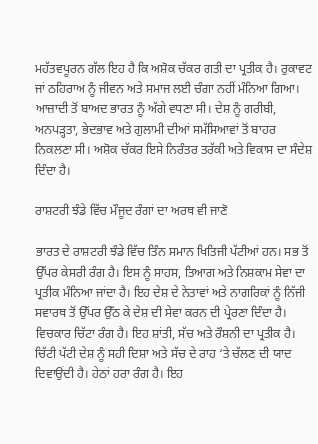ਮਹੱਤਵਪੂਰਨ ਗੱਲ ਇਹ ਹੈ ਕਿ ਅਸ਼ੋਕ ਚੱਕਰ ਗਤੀ ਦਾ ਪ੍ਰਤੀਕ ਹੈ। ਰੁਕਾਵਟ ਜਾਂ ਠਹਿਰਾਅ ਨੂੰ ਜੀਵਨ ਅਤੇ ਸਮਾਜ ਲਈ ਚੰਗਾ ਨਹੀਂ ਮੰਨਿਆ ਗਿਆ। ਆਜ਼ਾਦੀ ਤੋਂ ਬਾਅਦ ਭਾਰਤ ਨੂੰ ਅੱਗੇ ਵਧਣਾ ਸੀ। ਦੇਸ਼ ਨੂੰ ਗਰੀਬੀ, ਅਨਪੜ੍ਹਤਾ, ਭੇਦਭਾਵ ਅਤੇ ਗੁਲਾਮੀ ਦੀਆਂ ਸਮੱਸਿਆਵਾਂ ਤੋਂ ਬਾਹਰ ਨਿਕਲਣਾ ਸੀ। ਅਸ਼ੋਕ ਚੱਕਰ ਇਸੇ ਨਿਰੰਤਰ ਤਰੱਕੀ ਅਤੇ ਵਿਕਾਸ ਦਾ ਸੰਦੇਸ਼ ਦਿੰਦਾ ਹੈ।

ਰਾਸ਼ਟਰੀ ਝੰਡੇ ਵਿੱਚ ਮੌਜੂਦ ਰੰਗਾਂ ਦਾ ਅਰਥ ਵੀ ਜਾਣੋ

ਭਾਰਤ ਦੇ ਰਾਸ਼ਟਰੀ ਝੰਡੇ ਵਿੱਚ ਤਿੰਨ ਸਮਾਨ ਖਿਤਿਜੀ ਪੱਟੀਆਂ ਹਨ। ਸਭ ਤੋਂ ਉੱਪਰ ਕੇਸਰੀ ਰੰਗ ਹੈ। ਇਸ ਨੂੰ ਸਾਹਸ, ਤਿਆਗ ਅਤੇ ਨਿਸ਼ਕਾਮ ਸੇਵਾ ਦਾ ਪ੍ਰਤੀਕ ਮੰਨਿਆ ਜਾਂਦਾ ਹੈ। ਇਹ ਦੇਸ਼ ਦੇ ਨੇਤਾਵਾਂ ਅਤੇ ਨਾਗਰਿਕਾਂ ਨੂੰ ਨਿੱਜੀ ਸਵਾਰਥ ਤੋਂ ਉੱਪਰ ਉੱਠ ਕੇ ਦੇਸ਼ ਦੀ ਸੇਵਾ ਕਰਨ ਦੀ ਪ੍ਰੇਰਣਾ ਦਿੰਦਾ ਹੈ। ਵਿਚਕਾਰ ਚਿੱਟਾ ਰੰਗ ਹੈ। ਇਹ ਸ਼ਾਂਤੀ, ਸੱਚ ਅਤੇ ਰੌਸ਼ਨੀ ਦਾ ਪ੍ਰਤੀਕ ਹੈ। ਚਿੱਟੀ ਪੱਟੀ ਦੇਸ਼ ਨੂੰ ਸਹੀ ਦਿਸ਼ਾ ਅਤੇ ਸੱਚ ਦੇ ਰਾਹ ‘ਤੇ ਚੱਲਣ ਦੀ ਯਾਦ ਦਿਵਾਉਂਦੀ ਹੈ। ਹੇਠਾਂ ਹਰਾ ਰੰਗ ਹੈ। ਇਹ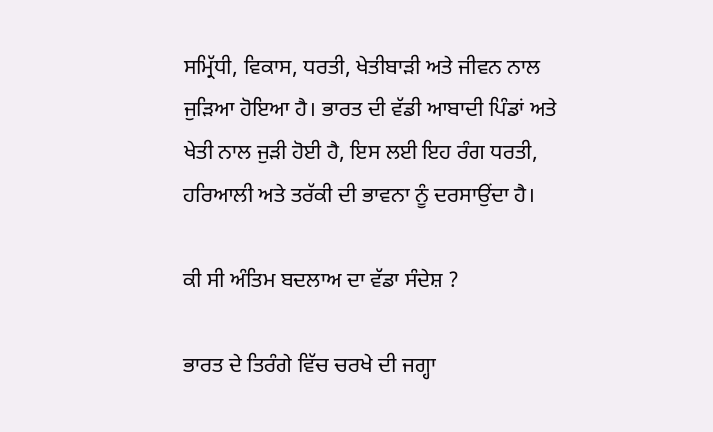ਸਮ੍ਰਿੱਧੀ, ਵਿਕਾਸ, ਧਰਤੀ, ਖੇਤੀਬਾੜੀ ਅਤੇ ਜੀਵਨ ਨਾਲ ਜੁੜਿਆ ਹੋਇਆ ਹੈ। ਭਾਰਤ ਦੀ ਵੱਡੀ ਆਬਾਦੀ ਪਿੰਡਾਂ ਅਤੇ ਖੇਤੀ ਨਾਲ ਜੁੜੀ ਹੋਈ ਹੈ, ਇਸ ਲਈ ਇਹ ਰੰਗ ਧਰਤੀ, ਹਰਿਆਲੀ ਅਤੇ ਤਰੱਕੀ ਦੀ ਭਾਵਨਾ ਨੂੰ ਦਰਸਾਉਂਦਾ ਹੈ।

ਕੀ ਸੀ ਅੰਤਿਮ ਬਦਲਾਅ ਦਾ ਵੱਡਾ ਸੰਦੇਸ਼ ?

ਭਾਰਤ ਦੇ ਤਿਰੰਗੇ ਵਿੱਚ ਚਰਖੇ ਦੀ ਜਗ੍ਹਾ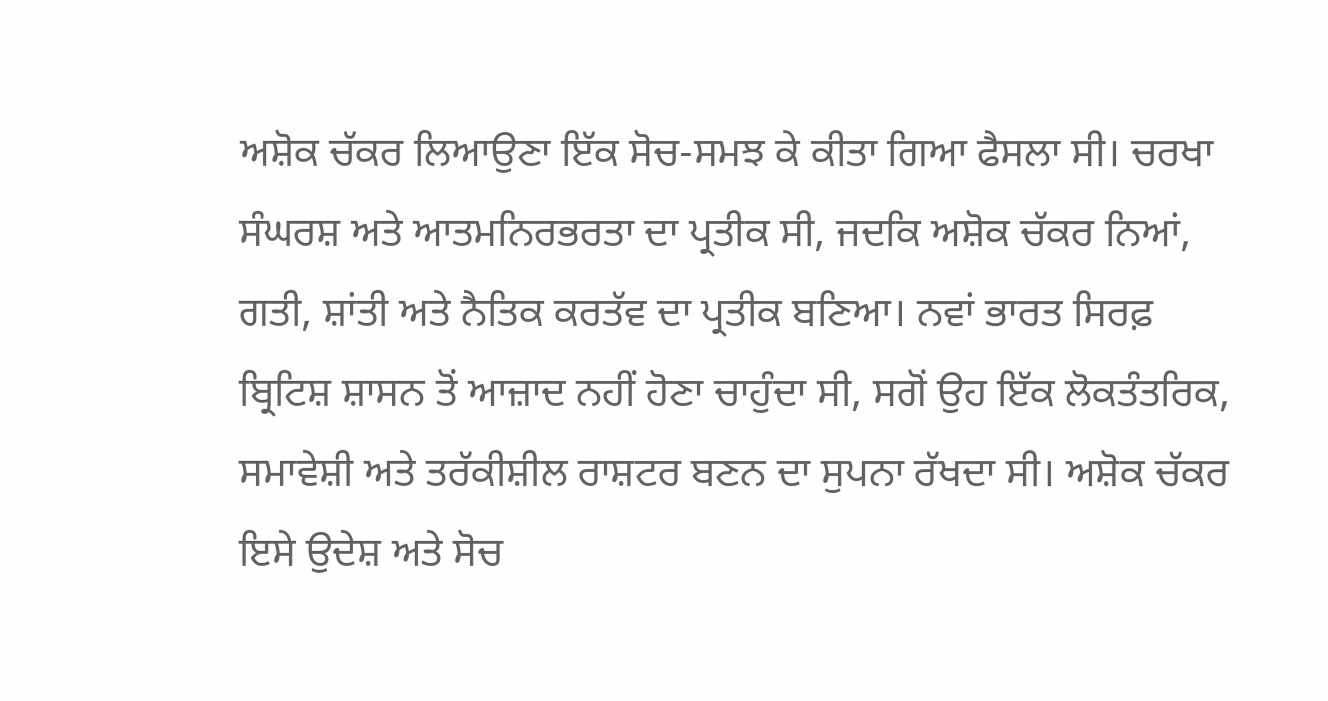ਅਸ਼ੋਕ ਚੱਕਰ ਲਿਆਉਣਾ ਇੱਕ ਸੋਚ-ਸਮਝ ਕੇ ਕੀਤਾ ਗਿਆ ਫੈਸਲਾ ਸੀ। ਚਰਖਾ ਸੰਘਰਸ਼ ਅਤੇ ਆਤਮਨਿਰਭਰਤਾ ਦਾ ਪ੍ਰਤੀਕ ਸੀ, ਜਦਕਿ ਅਸ਼ੋਕ ਚੱਕਰ ਨਿਆਂ, ਗਤੀ, ਸ਼ਾਂਤੀ ਅਤੇ ਨੈਤਿਕ ਕਰਤੱਵ ਦਾ ਪ੍ਰਤੀਕ ਬਣਿਆ। ਨਵਾਂ ਭਾਰਤ ਸਿਰਫ਼ ਬ੍ਰਿਟਿਸ਼ ਸ਼ਾਸਨ ਤੋਂ ਆਜ਼ਾਦ ਨਹੀਂ ਹੋਣਾ ਚਾਹੁੰਦਾ ਸੀ, ਸਗੋਂ ਉਹ ਇੱਕ ਲੋਕਤੰਤਰਿਕ, ਸਮਾਵੇਸ਼ੀ ਅਤੇ ਤਰੱਕੀਸ਼ੀਲ ਰਾਸ਼ਟਰ ਬਣਨ ਦਾ ਸੁਪਨਾ ਰੱਖਦਾ ਸੀ। ਅਸ਼ੋਕ ਚੱਕਰ ਇਸੇ ਉਦੇਸ਼ ਅਤੇ ਸੋਚ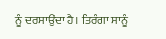ਨੂੰ ਦਰਸਾਉਂਦਾ ਹੈ। ਤਿਰੰਗਾ ਸਾਨੂੰ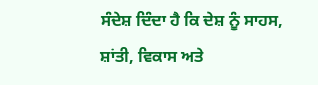ਸੰਦੇਸ਼ ਦਿੰਦਾ ਹੈ ਕਿ ਦੇਸ਼ ਨੂੰ ਸਾਹਸ, ਸ਼ਾਂਤੀ, ਵਿਕਾਸ ਅਤੇ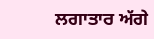ਲਗਾਤਾਰ ਅੱਗੇ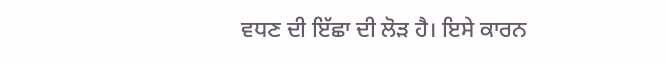ਵਧਣ ਦੀ ਇੱਛਾ ਦੀ ਲੋੜ ਹੈ। ਇਸੇ ਕਾਰਨ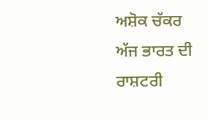ਅਸ਼ੋਕ ਚੱਕਰ ਅੱਜ ਭਾਰਤ ਦੀ ਰਾਸ਼ਟਰੀ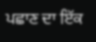ਪਛਾਣ ਦਾ ਇੱਕ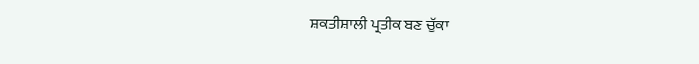ਸ਼ਕਤੀਸ਼ਾਲੀ ਪ੍ਰਤੀਕ ਬਣ ਚੁੱਕਾ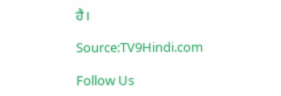ਹੈ।

Source:TV9Hindi.com

Follow Us